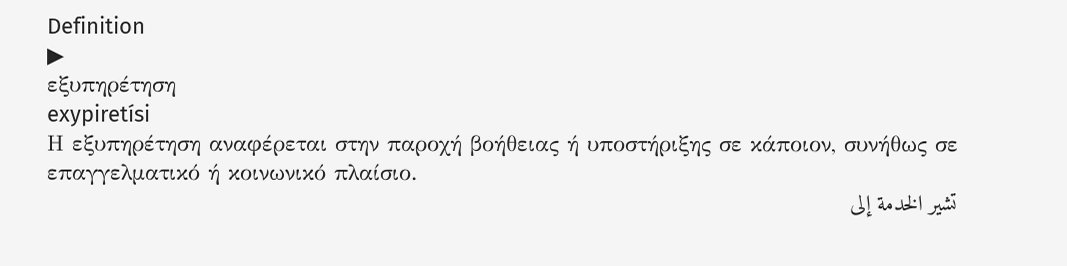Definition
▶
εξυπηρέτηση
exypiretísi
Η εξυπηρέτηση αναφέρεται στην παροχή βοήθειας ή υποστήριξης σε κάποιον, συνήθως σε επαγγελματικό ή κοινωνικό πλαίσιο.
تشير الخدمة إلى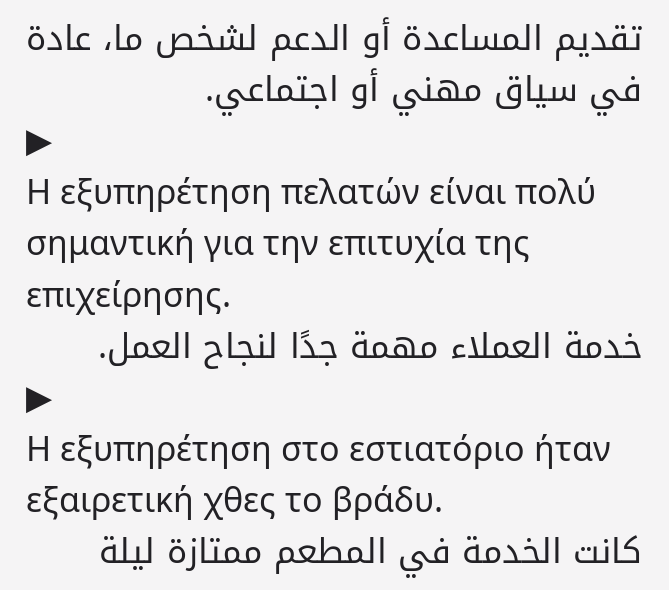تقديم المساعدة أو الدعم لشخص ما، عادة في سياق مهني أو اجتماعي.
▶
Η εξυπηρέτηση πελατών είναι πολύ σημαντική για την επιτυχία της επιχείρησης.
خدمة العملاء مهمة جدًا لنجاح العمل.
▶
Η εξυπηρέτηση στο εστιατόριο ήταν εξαιρετική χθες το βράδυ.
كانت الخدمة في المطعم ممتازة ليلة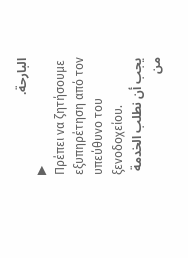البارحة.
▶
Πρέπει να ζητήσουμε εξυπηρέτηση από τον υπεύθυνο του ξενοδοχείου.
يجب أن نطلب الخدمة من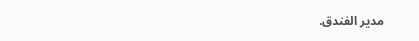مدير الفندق.